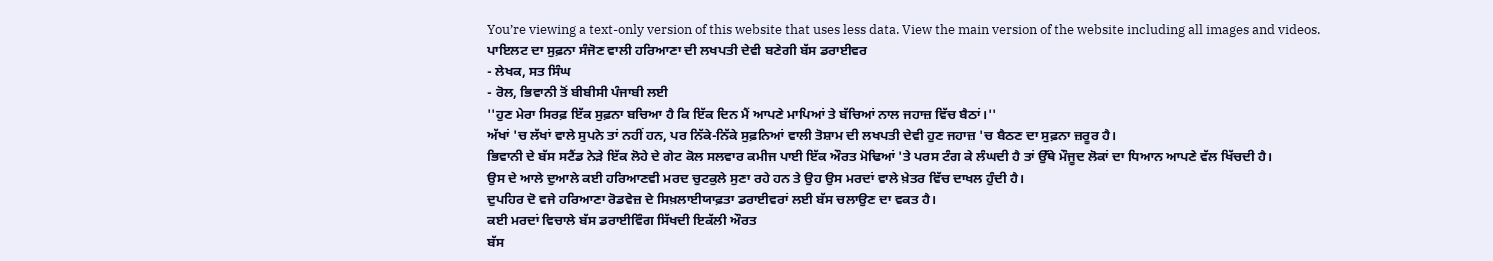You’re viewing a text-only version of this website that uses less data. View the main version of the website including all images and videos.
ਪਾਇਲਟ ਦਾ ਸੁਫ਼ਨਾ ਸੰਜੋਣ ਵਾਲੀ ਹਰਿਆਣਾ ਦੀ ਲਖਪਤੀ ਦੇਵੀ ਬਣੇਗੀ ਬੱਸ ਡਰਾਈਵਰ
- ਲੇਖਕ, ਸਤ ਸਿੰਘ
- ਰੋਲ, ਭਿਵਾਨੀ ਤੋਂ ਬੀਬੀਸੀ ਪੰਜਾਬੀ ਲਈ
''ਹੁਣ ਮੇਰਾ ਸਿਰਫ਼ ਇੱਕ ਸੁਫ਼ਨਾ ਬਚਿਆ ਹੈ ਕਿ ਇੱਕ ਦਿਨ ਮੈਂ ਆਪਣੇ ਮਾਪਿਆਂ ਤੇ ਬੱਚਿਆਂ ਨਾਲ ਜਹਾਜ਼ ਵਿੱਚ ਬੈਠਾਂ।''
ਅੱਖਾਂ 'ਚ ਲੱਖਾਂ ਵਾਲੇ ਸੁਪਨੇ ਤਾਂ ਨਹੀਂ ਹਨ, ਪਰ ਨਿੱਕੇ-ਨਿੱਕੇ ਸੁਫ਼ਨਿਆਂ ਵਾਲੀ ਤੋਸ਼ਾਮ ਦੀ ਲਖਪਤੀ ਦੇਵੀ ਹੁਣ ਜਹਾਜ਼ 'ਚ ਬੈਠਣ ਦਾ ਸੁਫ਼ਨਾ ਜ਼ਰੂਰ ਹੈ।
ਭਿਵਾਨੀ ਦੇ ਬੱਸ ਸਟੈਂਡ ਨੇੜੇ ਇੱਕ ਲੋਹੇ ਦੇ ਗੇਟ ਕੋਲ ਸਲਵਾਰ ਕਮੀਜ ਪਾਈ ਇੱਕ ਔਰਤ ਮੋਢਿਆਂ 'ਤੇ ਪਰਸ ਟੰਗ ਕੇ ਲੰਘਦੀ ਹੈ ਤਾਂ ਉੱਥੇ ਮੌਜੂਦ ਲੋਕਾਂ ਦਾ ਧਿਆਨ ਆਪਣੇ ਵੱਲ ਖਿੱਚਦੀ ਹੈ।
ਉਸ ਦੇ ਆਲੇ ਦੁਆਲੇ ਕਈ ਹਰਿਆਣਵੀ ਮਰਦ ਚੁਟਕੁਲੇ ਸੁਣਾ ਰਹੇ ਹਨ ਤੇ ਉਹ ਉਸ ਮਰਦਾਂ ਵਾਲੇ ਖ਼ੇਤਰ ਵਿੱਚ ਦਾਖਲ ਹੁੰਦੀ ਹੈ।
ਦੁਪਹਿਰ ਦੋ ਵਜੇ ਹਰਿਆਣਾ ਰੋਡਵੇਜ਼ ਦੇ ਸਿਖ਼ਲਾਈਯਾਫ਼ਤਾ ਡਰਾਈਵਰਾਂ ਲਈ ਬੱਸ ਚਲਾਉਣ ਦਾ ਵਕਤ ਹੈ।
ਕਈ ਮਰਦਾਂ ਵਿਚਾਲੇ ਬੱਸ ਡਰਾਈਵਿੰਗ ਸਿੱਖਦੀ ਇਕੱਲੀ ਔਰਤ
ਬੱਸ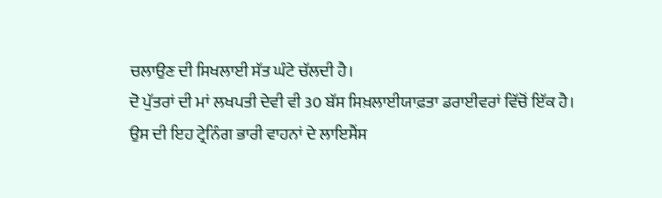ਚਲਾਉਣ ਦੀ ਸਿਖਲਾਈ ਸੱਤ ਘੰਟੇ ਚੱਲਦੀ ਹੈ।
ਦੋ ਪੁੱਤਰਾਂ ਦੀ ਮਾਂ ਲਖਪਤੀ ਦੇਵੀ ਵੀ 30 ਬੱਸ ਸਿਖ਼ਲਾਈਯਾਫ਼ਤਾ ਡਰਾਈਵਰਾਂ ਵਿੱਚੋਂ ਇੱਕ ਹੈ।
ਉਸ ਦੀ ਇਹ ਟ੍ਰੇਨਿੰਗ ਭਾਰੀ ਵਾਹਨਾਂ ਦੇ ਲਾਇਸੈਂਸ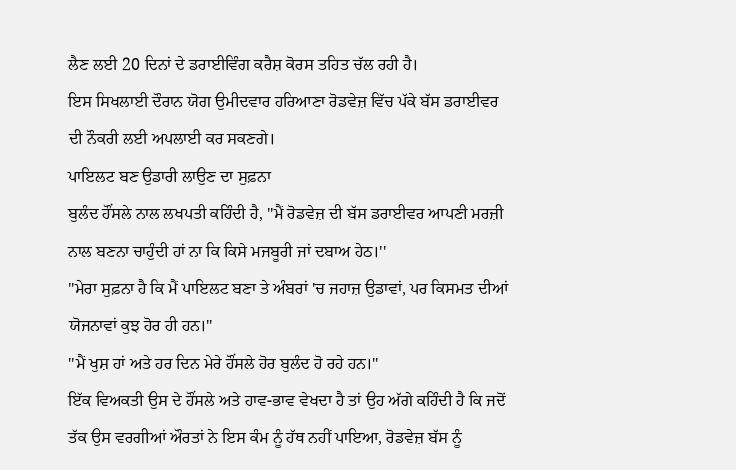ਲੈਣ ਲਈ 20 ਦਿਨਾਂ ਦੇ ਡਰਾਈਵਿੰਗ ਕਰੈਸ਼ ਕੋਰਸ ਤਹਿਤ ਚੱਲ ਰਹੀ ਹੈ।
ਇਸ ਸਿਖਲਾਈ ਦੌਰਾਨ ਯੋਗ ਉਮੀਦਵਾਰ ਹਰਿਆਣਾ ਰੋਡਵੇਜ਼ ਵਿੱਚ ਪੱਕੇ ਬੱਸ ਡਰਾਈਵਰ ਦੀ ਨੌਕਰੀ ਲਈ ਅਪਲਾਈ ਕਰ ਸਕਣਗੇ।
ਪਾਇਲਟ ਬਣ ਉਡਾਰੀ ਲਾਉਣ ਦਾ ਸੁਫ਼ਨਾ
ਬੁਲੰਦ ਹੌਂਸਲੇ ਨਾਲ ਲਖਪਤੀ ਕਹਿੰਦੀ ਹੈ, ''ਮੈਂ ਰੋਡਵੇਜ਼ ਦੀ ਬੱਸ ਡਰਾਈਵਰ ਆਪਣੀ ਮਰਜ਼ੀ ਨਾਲ ਬਣਨਾ ਚਾਹੁੰਦੀ ਹਾਂ ਨਾ ਕਿ ਕਿਸੇ ਮਜਬੂਰੀ ਜਾਂ ਦਬਾਅ ਹੇਠ।''
''ਮੇਰਾ ਸੁਫ਼ਨਾ ਹੈ ਕਿ ਮੈਂ ਪਾਇਲਟ ਬਣਾ ਤੇ ਅੰਬਰਾਂ 'ਚ ਜਹਾਜ਼ ਉਡਾਵਾਂ, ਪਰ ਕਿਸਮਤ ਦੀਆਂ ਯੋਜਨਾਵਾਂ ਕੁਝ ਹੋਰ ਹੀ ਹਨ।''
''ਮੈਂ ਖੁਸ਼ ਹਾਂ ਅਤੇ ਹਰ ਦਿਨ ਮੇਰੇ ਹੌਂਸਲੇ ਹੋਰ ਬੁਲੰਦ ਹੋ ਰਹੇ ਹਨ।''
ਇੱਕ ਵਿਅਕਤੀ ਉਸ ਦੇ ਹੌਂਸਲੇ ਅਤੇ ਹਾਵ-ਭਾਵ ਵੇਖਦਾ ਹੈ ਤਾਂ ਉਹ ਅੱਗੇ ਕਹਿੰਦੀ ਹੈ ਕਿ ਜਦੋਂ ਤੱਕ ਉਸ ਵਰਗੀਆਂ ਔਰਤਾਂ ਨੇ ਇਸ ਕੰਮ ਨੂੰ ਹੱਥ ਨਹੀਂ ਪਾਇਆ, ਰੋਡਵੇਜ਼ ਬੱਸ ਨੂੰ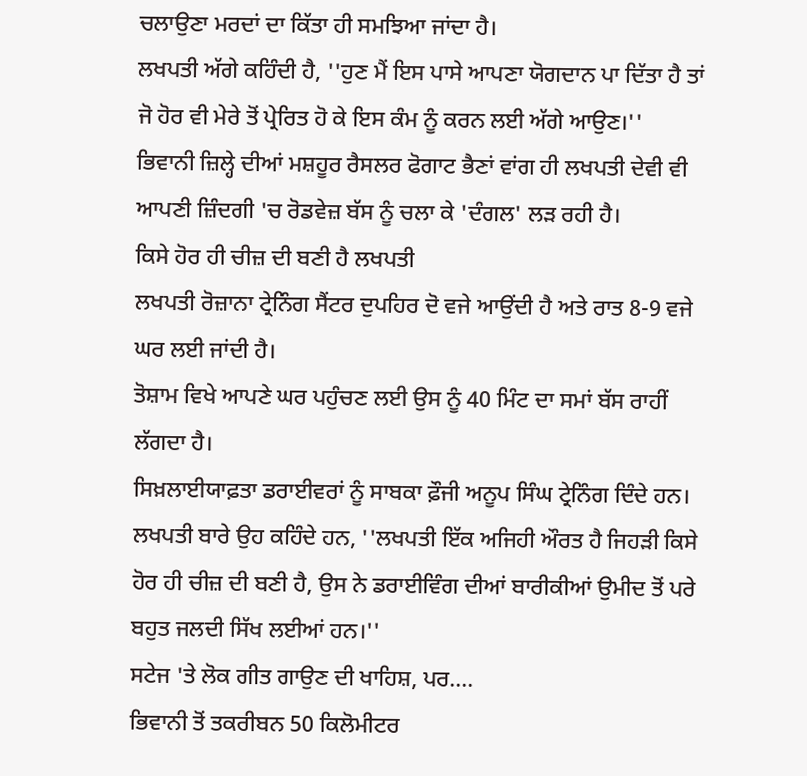ਚਲਾਉਣਾ ਮਰਦਾਂ ਦਾ ਕਿੱਤਾ ਹੀ ਸਮਝਿਆ ਜਾਂਦਾ ਹੈ।
ਲਖਪਤੀ ਅੱਗੇ ਕਹਿੰਦੀ ਹੈ, ''ਹੁਣ ਮੈਂ ਇਸ ਪਾਸੇ ਆਪਣਾ ਯੋਗਦਾਨ ਪਾ ਦਿੱਤਾ ਹੈ ਤਾਂ ਜੋ ਹੋਰ ਵੀ ਮੇਰੇ ਤੋਂ ਪ੍ਰੇਰਿਤ ਹੋ ਕੇ ਇਸ ਕੰਮ ਨੂੰ ਕਰਨ ਲਈ ਅੱਗੇ ਆਉਣ।''
ਭਿਵਾਨੀ ਜ਼ਿਲ੍ਹੇ ਦੀਆਂ ਮਸ਼ਹੂਰ ਰੈਸਲਰ ਫੋਗਾਟ ਭੈਣਾਂ ਵਾਂਗ ਹੀ ਲਖਪਤੀ ਦੇਵੀ ਵੀ ਆਪਣੀ ਜ਼ਿੰਦਗੀ 'ਚ ਰੋਡਵੇਜ਼ ਬੱਸ ਨੂੰ ਚਲਾ ਕੇ 'ਦੰਗਲ' ਲੜ ਰਹੀ ਹੈ।
ਕਿਸੇ ਹੋਰ ਹੀ ਚੀਜ਼ ਦੀ ਬਣੀ ਹੈ ਲਖਪਤੀ
ਲਖਪਤੀ ਰੋਜ਼ਾਨਾ ਟ੍ਰੇਨਿੰਗ ਸੈਂਟਰ ਦੁਪਹਿਰ ਦੋ ਵਜੇ ਆਉਂਦੀ ਹੈ ਅਤੇ ਰਾਤ 8-9 ਵਜੇ ਘਰ ਲਈ ਜਾਂਦੀ ਹੈ।
ਤੋਸ਼ਾਮ ਵਿਖੇ ਆਪਣੇ ਘਰ ਪਹੁੰਚਣ ਲਈ ਉਸ ਨੂੰ 40 ਮਿੰਟ ਦਾ ਸਮਾਂ ਬੱਸ ਰਾਹੀਂ ਲੱਗਦਾ ਹੈ।
ਸਿਖ਼ਲਾਈਯਾਫ਼ਤਾ ਡਰਾਈਵਰਾਂ ਨੂੰ ਸਾਬਕਾ ਫ਼ੌਜੀ ਅਨੂਪ ਸਿੰਘ ਟ੍ਰੇਨਿੰਗ ਦਿੰਦੇ ਹਨ।
ਲਖਪਤੀ ਬਾਰੇ ਉਹ ਕਹਿੰਦੇ ਹਨ, ''ਲਖਪਤੀ ਇੱਕ ਅਜਿਹੀ ਔਰਤ ਹੈ ਜਿਹੜੀ ਕਿਸੇ ਹੋਰ ਹੀ ਚੀਜ਼ ਦੀ ਬਣੀ ਹੈ, ਉਸ ਨੇ ਡਰਾਈਵਿੰਗ ਦੀਆਂ ਬਾਰੀਕੀਆਂ ਉਮੀਦ ਤੋਂ ਪਰੇ ਬਹੁਤ ਜਲਦੀ ਸਿੱਖ ਲਈਆਂ ਹਨ।''
ਸਟੇਜ 'ਤੇ ਲੋਕ ਗੀਤ ਗਾਉਣ ਦੀ ਖਾਹਿਸ਼, ਪਰ....
ਭਿਵਾਨੀ ਤੋਂ ਤਕਰੀਬਨ 50 ਕਿਲੋਮੀਟਰ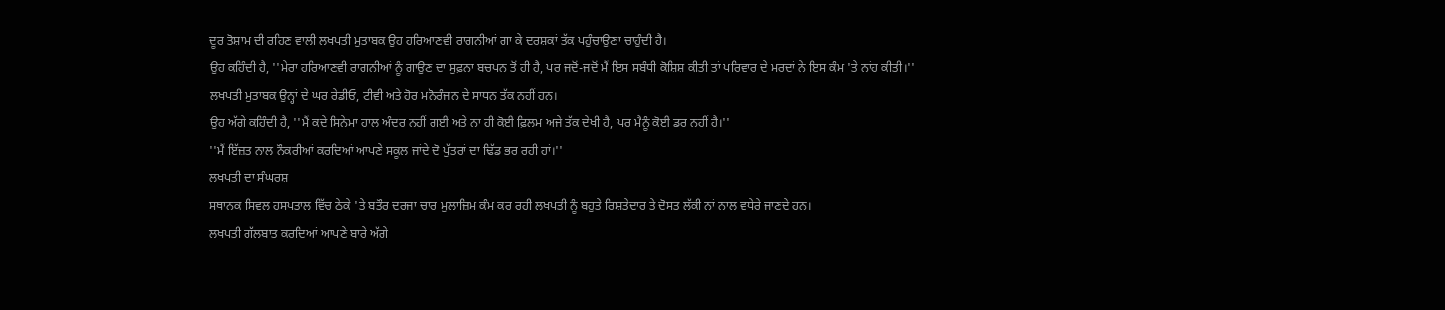ਦੂਰ ਤੋਸ਼ਾਮ ਦੀ ਰਹਿਣ ਵਾਲੀ ਲਖਪਤੀ ਮੁਤਾਬਕ ਉਹ ਹਰਿਆਣਵੀ ਰਾਗਨੀਆਂ ਗਾ ਕੇ ਦਰਸ਼ਕਾਂ ਤੱਕ ਪਹੁੰਚਾਉਣਾ ਚਾਹੁੰਦੀ ਹੈ।
ਉਹ ਕਹਿੰਦੀ ਹੈ, ''ਮੇਰਾ ਹਰਿਆਣਵੀ ਰਾਗਨੀਆਂ ਨੂੰ ਗਾਉਣ ਦਾ ਸੁਫ਼ਨਾ ਬਚਪਨ ਤੋਂ ਹੀ ਹੈ, ਪਰ ਜਦੋਂ-ਜਦੋਂ ਮੈਂ ਇਸ ਸਬੰਧੀ ਕੋਸ਼ਿਸ਼ ਕੀਤੀ ਤਾਂ ਪਰਿਵਾਰ ਦੇ ਮਰਦਾਂ ਨੇ ਇਸ ਕੰਮ 'ਤੇ ਨਾਂਹ ਕੀਤੀ।''
ਲਖਪਤੀ ਮੁਤਾਬਕ ਉਨ੍ਹਾਂ ਦੇ ਘਰ ਰੇਡੀਓ, ਟੀਵੀ ਅਤੇ ਹੋਰ ਮਨੋਰੰਜਨ ਦੇ ਸਾਧਨ ਤੱਕ ਨਹੀਂ ਹਨ।
ਉਹ ਅੱਗੇ ਕਹਿੰਦੀ ਹੈ, ''ਮੈਂ ਕਦੇ ਸਿਨੇਮਾ ਹਾਲ ਅੰਦਰ ਨਹੀਂ ਗਈ ਅਤੇ ਨਾ ਹੀ ਕੋਈ ਫ਼ਿਲਮ ਅਜੇ ਤੱਕ ਦੇਖੀ ਹੈ, ਪਰ ਮੈਨੂੰ ਕੋਈ ਡਰ ਨਹੀਂ ਹੈ।''
''ਮੈਂ ਇੱਜ਼ਤ ਨਾਲ ਨੌਕਰੀਆਂ ਕਰਦਿਆਂ ਆਪਣੇ ਸਕੂਲ ਜਾਂਦੇ ਦੋ ਪੁੱਤਰਾਂ ਦਾ ਢਿੱਡ ਭਰ ਰਹੀ ਹਾਂ।''
ਲਖਪਤੀ ਦਾ ਸੰਘਰਸ਼
ਸਥਾਨਕ ਸਿਵਲ ਹਸਪਤਾਲ ਵਿੱਚ ਠੇਕੇ 'ਤੇ ਬਤੌਰ ਦਰਜਾ ਚਾਰ ਮੁਲਾਜ਼ਿਮ ਕੰਮ ਕਰ ਰਹੀ ਲਖਪਤੀ ਨੂੰ ਬਹੁਤੇ ਰਿਸ਼ਤੇਦਾਰ ਤੇ ਦੋਸਤ ਲੱਕੀ ਨਾਂ ਨਾਲ ਵਧੇਰੇ ਜਾਣਦੇ ਹਨ।
ਲਖਪਤੀ ਗੱਲਬਾਤ ਕਰਦਿਆਂ ਆਪਣੇ ਬਾਰੇ ਅੱਗੇ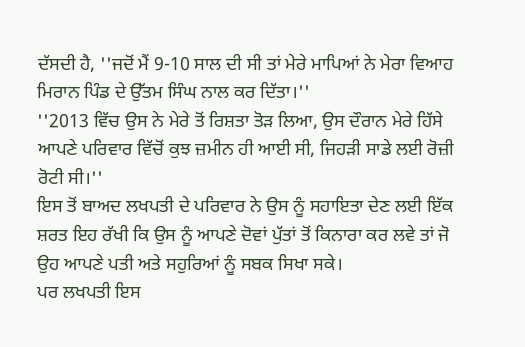ਦੱਸਦੀ ਹੈ, ''ਜਦੋਂ ਮੈਂ 9-10 ਸਾਲ ਦੀ ਸੀ ਤਾਂ ਮੇਰੇ ਮਾਪਿਆਂ ਨੇ ਮੇਰਾ ਵਿਆਹ ਮਿਰਾਨ ਪਿੰਡ ਦੇ ਉੱਤਮ ਸਿੰਘ ਨਾਲ ਕਰ ਦਿੱਤਾ।''
''2013 ਵਿੱਚ ਉਸ ਨੇ ਮੇਰੇ ਤੋਂ ਰਿਸ਼ਤਾ ਤੋੜ ਲਿਆ, ਉਸ ਦੌਰਾਨ ਮੇਰੇ ਹਿੱਸੇ ਆਪਣੇ ਪਰਿਵਾਰ ਵਿੱਚੋਂ ਕੁਝ ਜ਼ਮੀਨ ਹੀ ਆਈ ਸੀ, ਜਿਹੜੀ ਸਾਡੇ ਲਈ ਰੋਜ਼ੀ ਰੋਟੀ ਸੀ।''
ਇਸ ਤੋਂ ਬਾਅਦ ਲਖਪਤੀ ਦੇ ਪਰਿਵਾਰ ਨੇ ਉਸ ਨੂੰ ਸਹਾਇਤਾ ਦੇਣ ਲਈ ਇੱਕ ਸ਼ਰਤ ਇਹ ਰੱਖੀ ਕਿ ਉਸ ਨੂੰ ਆਪਣੇ ਦੋਵਾਂ ਪੁੱਤਾਂ ਤੋਂ ਕਿਨਾਰਾ ਕਰ ਲਵੇ ਤਾਂ ਜੋ ਉਹ ਆਪਣੇ ਪਤੀ ਅਤੇ ਸਹੁਰਿਆਂ ਨੂੰ ਸਬਕ ਸਿਖਾ ਸਕੇ।
ਪਰ ਲਖਪਤੀ ਇਸ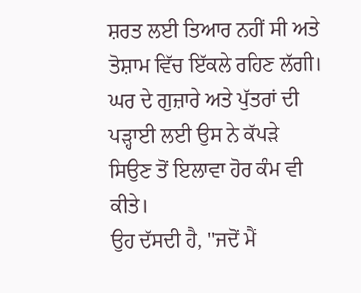ਸ਼ਰਤ ਲਈ ਤਿਆਰ ਨਹੀਂ ਸੀ ਅਤੇ ਤੋਸ਼ਾਮ ਵਿੱਚ ਇੱਕਲੇ ਰਹਿਣ ਲੱਗੀ।
ਘਰ ਦੇ ਗੁਜ਼ਾਰੇ ਅਤੇ ਪੁੱਤਰਾਂ ਦੀ ਪੜ੍ਹਾਈ ਲਈ ਉਸ ਨੇ ਕੱਪੜੇ ਸਿਉਣ ਤੋਂ ਇਲਾਵਾ ਹੋਰ ਕੰਮ ਵੀ ਕੀਤੇ।
ਉਹ ਦੱਸਦੀ ਹੈ, ''ਜਦੋਂ ਮੈਂ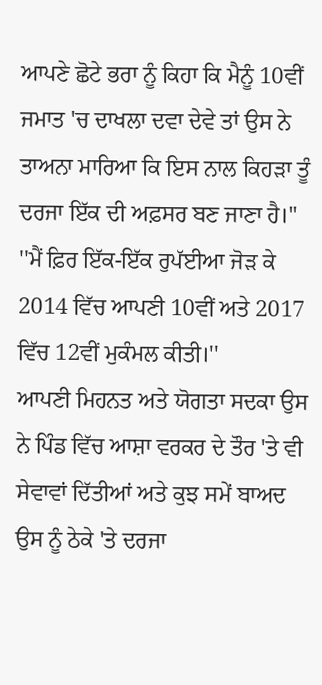ਆਪਣੇ ਛੋਟੇ ਭਰਾ ਨੂੰ ਕਿਹਾ ਕਿ ਮੈਨੂੰ 10ਵੀਂ ਜਮਾਤ 'ਚ ਦਾਖਲਾ ਦਵਾ ਦੇਵੇ ਤਾਂ ਉਸ ਨੇ ਤਾਅਨਾ ਮਾਰਿਆ ਕਿ ਇਸ ਨਾਲ ਕਿਹੜਾ ਤੂੰ ਦਰਜਾ ਇੱਕ ਦੀ ਅਫ਼ਸਰ ਬਣ ਜਾਣਾ ਹੈ।''
''ਮੈਂ ਫ਼ਿਰ ਇੱਕ-ਇੱਕ ਰੁਪੱਈਆ ਜੋੜ ਕੇ 2014 ਵਿੱਚ ਆਪਣੀ 10ਵੀਂ ਅਤੇ 2017 ਵਿੱਚ 12ਵੀਂ ਮੁਕੰਮਲ ਕੀਤੀ।''
ਆਪਣੀ ਮਿਹਨਤ ਅਤੇ ਯੋਗਤਾ ਸਦਕਾ ਉਸ ਨੇ ਪਿੰਡ ਵਿੱਚ ਆਸ਼ਾ ਵਰਕਰ ਦੇ ਤੌਰ 'ਤੇ ਵੀ ਸੇਵਾਵਾਂ ਦਿੱਤੀਆਂ ਅਤੇ ਕੁਝ ਸਮੇਂ ਬਾਅਦ ਉਸ ਨੂੰ ਠੇਕੇ 'ਤੇ ਦਰਜਾ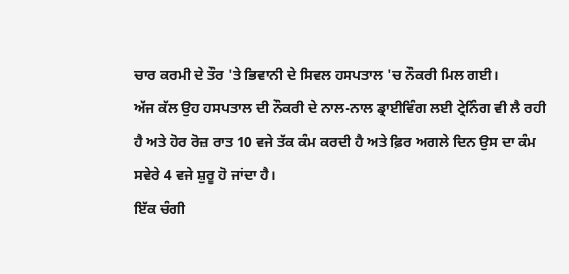ਚਾਰ ਕਰਮੀ ਦੇ ਤੌਰ 'ਤੇ ਭਿਵਾਨੀ ਦੇ ਸਿਵਲ ਹਸਪਤਾਲ 'ਚ ਨੌਕਰੀ ਮਿਲ ਗਈ।
ਅੱਜ ਕੱਲ ਉਹ ਹਸਪਤਾਲ ਦੀ ਨੌਕਰੀ ਦੇ ਨਾਲ-ਨਾਲ ਡ੍ਰਾਈਵਿੰਗ ਲਈ ਟ੍ਰੇਨਿੰਗ ਵੀ ਲੈ ਰਹੀ ਹੈ ਅਤੇ ਹੋਰ ਰੋਜ਼ ਰਾਤ 10 ਵਜੇ ਤੱਕ ਕੰਮ ਕਰਦੀ ਹੈ ਅਤੇ ਫ਼ਿਰ ਅਗਲੇ ਦਿਨ ਉਸ ਦਾ ਕੰਮ ਸਵੇਰੇ 4 ਵਜੇ ਸ਼ੁਰੂ ਹੋ ਜਾਂਦਾ ਹੈ।
ਇੱਕ ਚੰਗੀ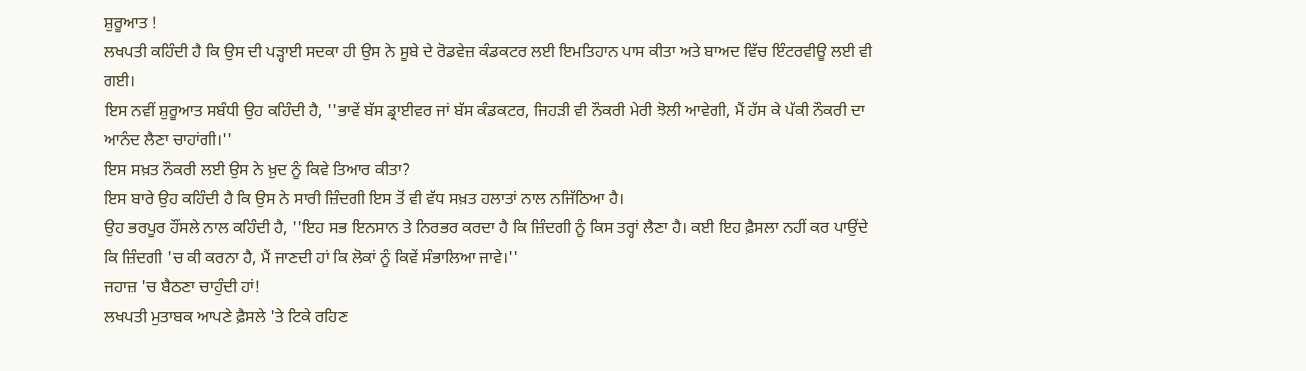ਸ਼ੁਰੂਆਤ !
ਲਖਪਤੀ ਕਹਿੰਦੀ ਹੈ ਕਿ ਉਸ ਦੀ ਪੜ੍ਹਾਈ ਸਦਕਾ ਹੀ ਉਸ ਨੇ ਸੂਬੇ ਦੇ ਰੋਡਵੇਜ਼ ਕੰਡਕਟਰ ਲਈ ਇਮਤਿਹਾਨ ਪਾਸ ਕੀਤਾ ਅਤੇ ਬਾਅਦ ਵਿੱਚ ਇੰਟਰਵੀਊ ਲਈ ਵੀ ਗਈ।
ਇਸ ਨਵੀਂ ਸ਼ੁਰੂਆਤ ਸਬੰਧੀ ਉਹ ਕਹਿੰਦੀ ਹੈ, ''ਭਾਵੇਂ ਬੱਸ ਡ੍ਰਾਈਵਰ ਜਾਂ ਬੱਸ ਕੰਡਕਟਰ, ਜਿਹੜੀ ਵੀ ਨੌਕਰੀ ਮੇਰੀ ਝੋਲੀ ਆਵੇਗੀ, ਮੈਂ ਹੱਸ ਕੇ ਪੱਕੀ ਨੌਕਰੀ ਦਾ ਆਨੰਦ ਲੈਣਾ ਚਾਹਾਂਗੀ।''
ਇਸ ਸਖ਼ਤ ਨੌਕਰੀ ਲਈ ਉਸ ਨੇ ਖ਼ੁਦ ਨੂੰ ਕਿਵੇ ਤਿਆਰ ਕੀਤਾ?
ਇਸ ਬਾਰੇ ਉਹ ਕਹਿੰਦੀ ਹੈ ਕਿ ਉਸ ਨੇ ਸਾਰੀ ਜ਼ਿੰਦਗੀ ਇਸ ਤੋਂ ਵੀ ਵੱਧ ਸਖ਼ਤ ਹਲਾਤਾਂ ਨਾਲ ਨਜਿੱਠਿਆ ਹੈ।
ਉਹ ਭਰਪੂਰ ਹੌਂਸਲੇ ਨਾਲ ਕਹਿੰਦੀ ਹੈ, ''ਇਹ ਸਭ ਇਨਸਾਨ ਤੇ ਨਿਰਭਰ ਕਰਦਾ ਹੈ ਕਿ ਜ਼ਿੰਦਗੀ ਨੂੰ ਕਿਸ ਤਰ੍ਹਾਂ ਲੈਣਾ ਹੈ। ਕਈ ਇਹ ਫ਼ੈਸਲਾ ਨਹੀਂ ਕਰ ਪਾਉਂਦੇ ਕਿ ਜ਼ਿੰਦਗੀ 'ਚ ਕੀ ਕਰਨਾ ਹੈ, ਮੈਂ ਜਾਣਦੀ ਹਾਂ ਕਿ ਲੋਕਾਂ ਨੂੰ ਕਿਵੇਂ ਸੰਭਾਲਿਆ ਜਾਵੇ।''
ਜਹਾਜ਼ 'ਚ ਬੈਠਣਾ ਚਾਹੁੰਦੀ ਹਾਂ!
ਲਖਪਤੀ ਮੁਤਾਬਕ ਆਪਣੇ ਫ਼ੈਸਲੇ 'ਤੇ ਟਿਕੇ ਰਹਿਣ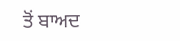ਤੋਂ ਬਾਅਦ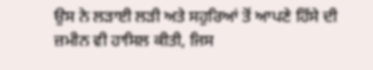ਉਸ ਨੇ ਲੜਾਈ ਲੜੀ ਅਤੇ ਸਹੁਰਿਆਂ ਤੋਂ ਆਪਣੇ ਹਿੱਸੇ ਦੀ ਜ਼ਮੀਨ ਵੀ ਹਾਸਿਲ ਕੀਤੀ, ਜਿਸ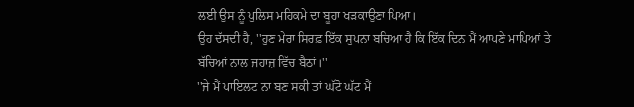ਲਈ ਉਸ ਨੂੰ ਪੁਲਿਸ ਮਹਿਕਮੇ ਦਾ ਬੂਹਾ ਖੜਕਾਉਣਾ ਪਿਆ।
ਉਹ ਦੱਸਦੀ ਹੈ, ''ਹੁਣ ਮੇਰਾ ਸਿਰਫ਼ ਇੱਕ ਸੁਪਨਾ ਬਚਿਆ ਹੈ ਕਿ ਇੱਕ ਦਿਨ ਮੈਂ ਆਪਣੇ ਮਾਪਿਆਂ ਤੇ ਬੱਚਿਆਂ ਨਾਲ ਜਹਾਜ਼ ਵਿੱਚ ਬੈਠਾਂ।''
''ਜੇ ਮੈਂ ਪਾਇਲਟ ਨਾ ਬਣ ਸਕੀ ਤਾਂ ਘੱਟੋ ਘੱਟ ਮੈਂ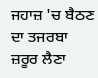ਜਹਾਜ਼ 'ਚ ਬੈਠਣ ਦਾ ਤਜਰਬਾ ਜ਼ਰੂਰ ਲੈਣਾ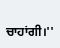ਚਾਹਾਂਗੀ।''